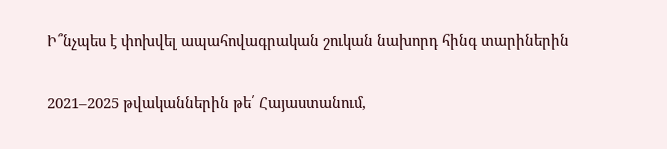Ի՞նչպես է փոխվել ապահովագրական շուկան նախորդ հինգ տարիներին

2021–2025 թվականներին թե՛ Հայաստանում,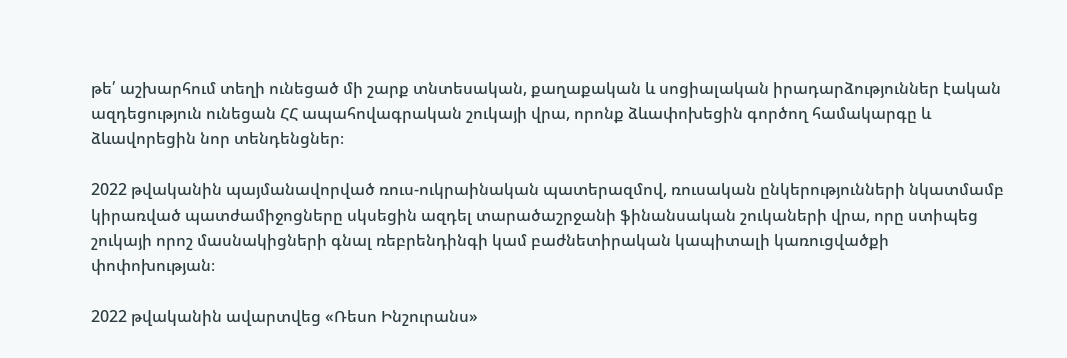թե՛ աշխարհում տեղի ունեցած մի շարք տնտեսական, քաղաքական և սոցիալական իրադարձություններ էական ազդեցություն ունեցան ՀՀ ապահովագրական շուկայի վրա, որոնք ձևափոխեցին գործող համակարգը և ձևավորեցին նոր տենդենցներ։

2022 թվականին պայմանավորված ռուս-ուկրաինական պատերազմով, ռուսական ընկերությունների նկատմամբ կիրառված պատժամիջոցները սկսեցին ազդել տարածաշրջանի ֆինանսական շուկաների վրա, որը ստիպեց շուկայի որոշ մասնակիցների գնալ ռեբրենդինգի կամ բաժնետիրական կապիտալի կառուցվածքի փոփոխության։

2022 թվականին ավարտվեց «Ռեսո Ինշուրանս»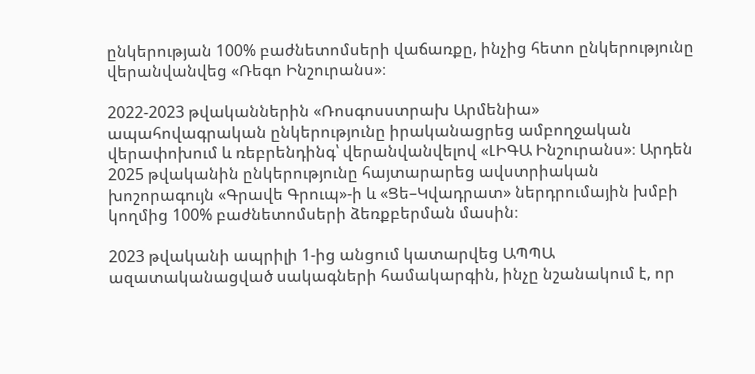ընկերության 100% բաժնետոմսերի վաճառքը, ինչից հետո ընկերությունը վերանվանվեց «Ռեգո Ինշուրանս»։

2022-2023 թվականներին «Ռոսգոսստրախ Արմենիա» ապահովագրական ընկերությունը իրականացրեց ամբողջական վերափոխում և ռեբրենդինգ՝ վերանվանվելով «ԼԻԳԱ Ինշուրանս»։ Արդեն 2025 թվականին ընկերությունը հայտարարեց ավստրիական խոշորագույն «Գրավե Գրուպ»-ի և «Ցե–Կվադրատ» ներդրումային խմբի կողմից 100% բաժնետոմսերի ձեռքբերման մասին։

2023 թվականի ապրիլի 1-ից անցում կատարվեց ԱՊՊԱ ազատականացված սակագների համակարգին, ինչը նշանակում է, որ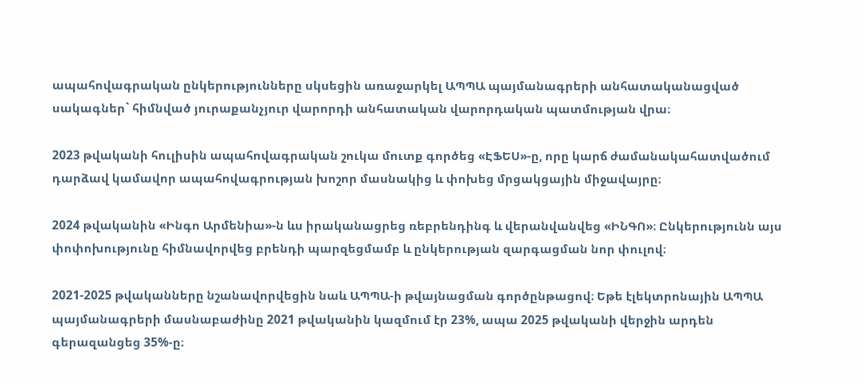ապահովագրական ընկերությունները սկսեցին առաջարկել ԱՊՊԱ պայմանագրերի անհատականացված սակագներ` հիմնված յուրաքանչյուր վարորդի անհատական վարորդական պատմության վրա։

2023 թվականի հուլիսին ապահովագրական շուկա մուտք գործեց «ԷՖԵՍ»-ը, որը կարճ ժամանակահատվածում դարձավ կամավոր ապահովագրության խոշոր մասնակից և փոխեց մրցակցային միջավայրը։

2024 թվականին «Ինգո Արմենիա»-ն ևս իրականացրեց ռեբրենդինգ և վերանվանվեց «ԻՆԳՈ»։ Ընկերությունն այս փոփոխությունը հիմնավորվեց բրենդի պարզեցմամբ և ընկերության զարգացման նոր փուլով։

2021-2025 թվականները նշանավորվեցին նաև ԱՊՊԱ-ի թվայնացման գործընթացով։ Եթե էլեկտրոնային ԱՊՊԱ պայմանագրերի մասնաբաժինը 2021 թվականին կազմում էր 23%, ապա 2025 թվականի վերջին արդեն գերազանցեց 35%-ը։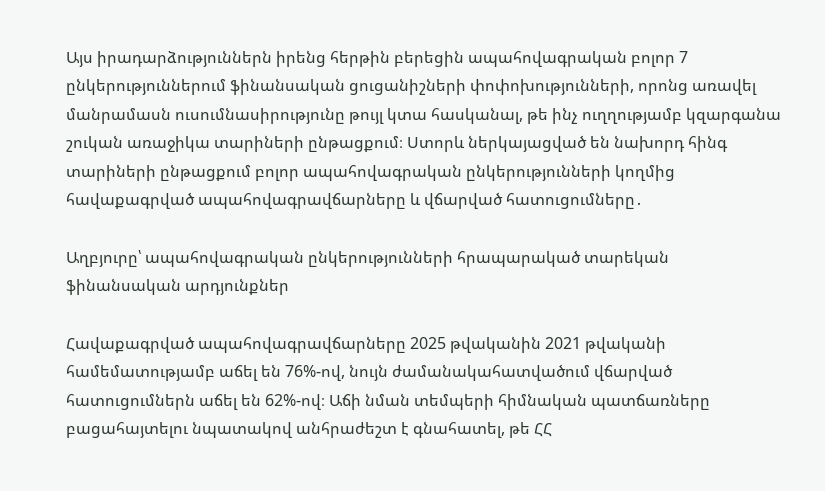Այս իրադարձություններն իրենց հերթին բերեցին ապահովագրական բոլոր 7 ընկերություններում ֆինանսական ցուցանիշների փոփոխությունների, որոնց առավել մանրամասն ուսումնասիրությունը թույլ կտա հասկանալ, թե ինչ ուղղությամբ կզարգանա շուկան առաջիկա տարիների ընթացքում։ Ստորև ներկայացված են նախորդ հինգ տարիների ընթացքում բոլոր ապահովագրական ընկերությունների կողմից հավաքագրված ապահովագրավճարները և վճարված հատուցումները․

Աղբյուրը՝ ապահովագրական ընկերությունների հրապարակած տարեկան ֆինանսական արդյունքներ

Հավաքագրված ապահովագրավճարները 2025 թվականին 2021 թվականի համեմատությամբ աճել են 76%-ով, նույն ժամանակահատվածում վճարված հատուցումներն աճել են 62%-ով։ Աճի նման տեմպերի հիմնական պատճառները բացահայտելու նպատակով անհրաժեշտ է գնահատել, թե ՀՀ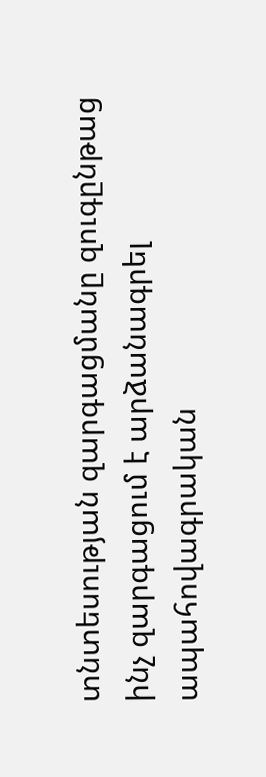տնտեսության զարգացմանը զուգընթաց ինչ զարգացում է արձանագրել ապահովագրական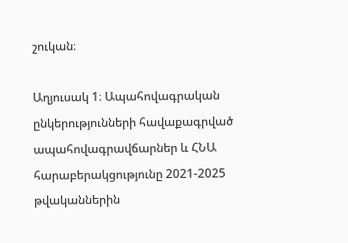շուկան։

Աղյուսակ 1։ Ապահովագրական ընկերությունների հավաքագրված ապահովագրավճարներ և ՀՆԱ հարաբերակցությունը 2021-2025 թվականներին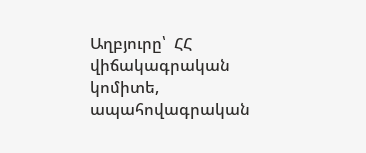Աղբյուրը՝  ՀՀ վիճակագրական կոմիտե, ապահովագրական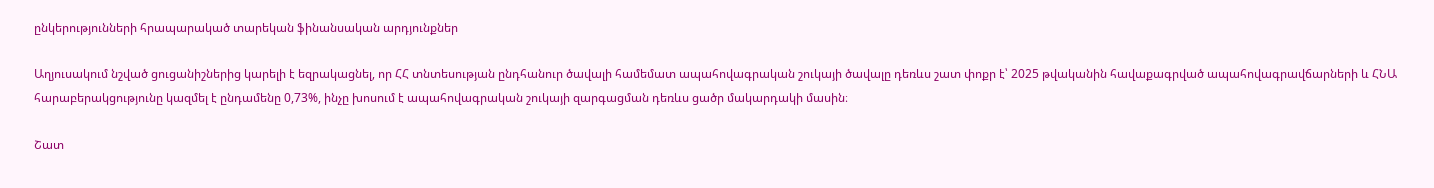ընկերությունների հրապարակած տարեկան ֆինանսական արդյունքներ

Աղյուսակում նշված ցուցանիշներից կարելի է եզրակացնել, որ ՀՀ տնտեսության ընդհանուր ծավալի համեմատ ապահովագրական շուկայի ծավալը դեռևս շատ փոքր է՝ 2025 թվականին հավաքագրված ապահովագրավճարների և ՀՆԱ հարաբերակցությունը կազմել է ընդամենը 0,73%, ինչը խոսում է ապահովագրական շուկայի զարգացման դեռևս ցածր մակարդակի մասին։

Շատ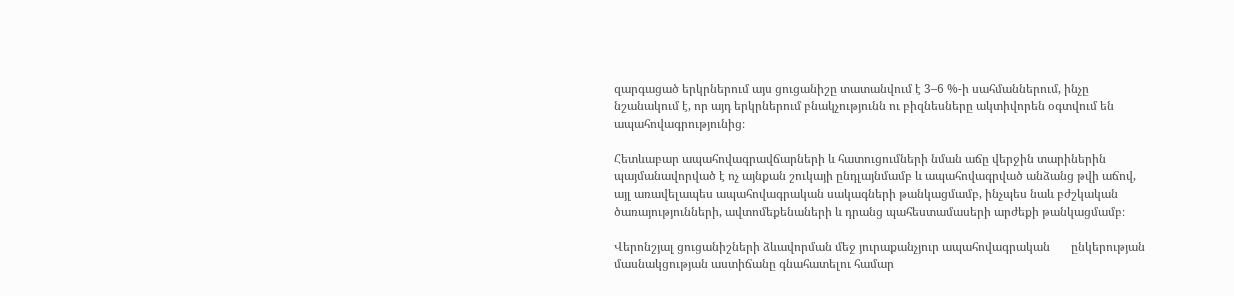զարգացած երկրներում այս ցուցանիշը տատանվում է 3–6 %-ի սահմաններում, ինչը նշանակում է, որ այդ երկրներում բնակչությունն ու բիզնեսները ակտիվորեն օգտվում են ապահովագրությունից։

Հետևաբար ապահովագրավճարների և հատուցումների նման աճը վերջին տարիներին պայմանավորված է ոչ այնքան շուկայի ընդլայնմամբ և ապահովագրված անձանց թվի աճով, այլ առավելապես ապահովագրական սակագների թանկացմամբ, ինչպես նաև բժշկական ծառայությունների, ավտոմեքենաների և դրանց պահեստամասերի արժեքի թանկացմամբ։

Վերոնշյալ ցուցանիշների ձևավորման մեջ յուրաքանչյուր ապահովագրական       ընկերության մասնակցության աստիճանը գնահատելու համար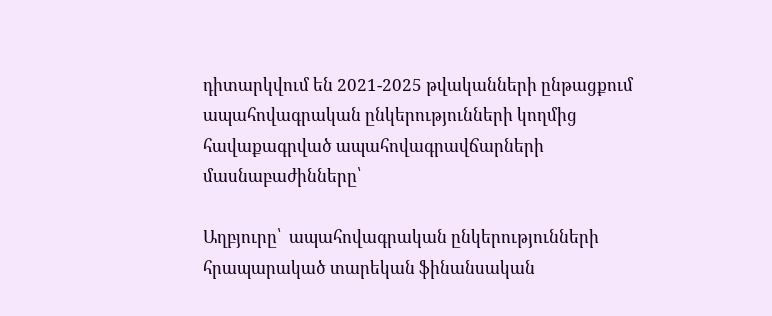դիտարկվում են 2021-2025 թվականների ընթացքում ապահովագրական ընկերությունների կողմից հավաքագրված ապահովագրավճարների մասնաբաժինները՝

Աղբյուրը՝  ապահովագրական ընկերությունների հրապարակած տարեկան ֆինանսական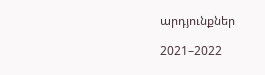արդյունքներ

2021–2022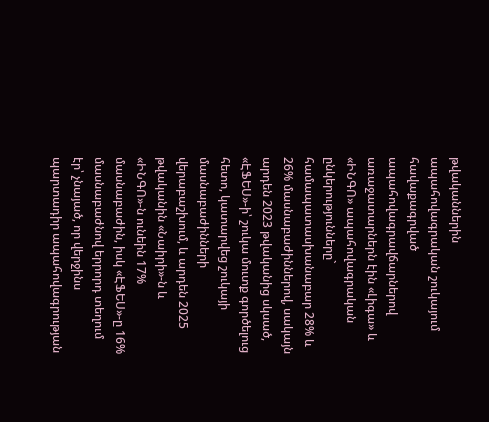թվականներին ապահովագրական շուկայում հավաքագրված ապահովագրավճարներով առաջատարներն էին «Լիգա» և «ԻՆԳՈ» ապահովագրական ընկերությունները` համապատասխանաբար 28% և 26% մասնաբաժիններով, սակայն արդեն 2023 թվականից սկսած, «ԷՖԵՍ»-ի՝ շուկա մուտք գործելուց հետո, կատարվեց շուկայի մասնաբաժինների վերաբաշխում, և արդեն 2025 թվականին «Նաիրի»-ն և «ԻՆԳՈ»-ն ունեին 17% մասնաբաժին, իսկ «ԷՖԵՍ»-ը 16% մասնաբաժնով երրորդ տեղում էր՝ չնայած, որ վերջինս պարտադիր ապահովագրության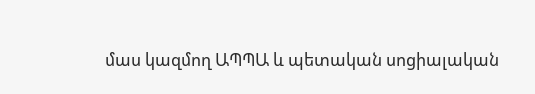մաս կազմող ԱՊՊԱ և պետական սոցիալական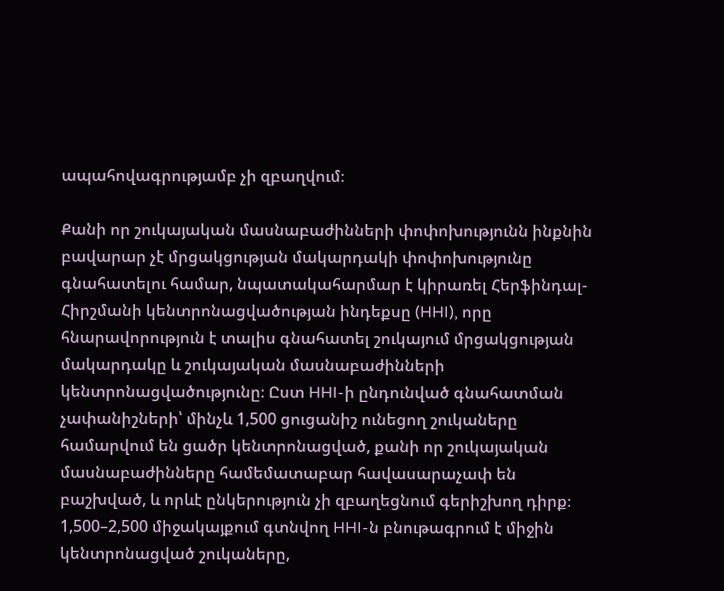ապահովագրությամբ չի զբաղվում։

Քանի որ շուկայական մասնաբաժինների փոփոխությունն ինքնին բավարար չէ մրցակցության մակարդակի փոփոխությունը գնահատելու համար, նպատակահարմար է կիրառել Հերֆինդալ-Հիրշմանի կենտրոնացվածության ինդեքսը (HHI), որը հնարավորություն է տալիս գնահատել շուկայում մրցակցության մակարդակը և շուկայական մասնաբաժինների կենտրոնացվածությունը։ Ըստ HHI-ի ընդունված գնահատման չափանիշների՝ մինչև 1,500 ցուցանիշ ունեցող շուկաները համարվում են ցածր կենտրոնացված, քանի որ շուկայական մասնաբաժինները համեմատաբար հավասարաչափ են բաշխված, և որևէ ընկերություն չի զբաղեցնում գերիշխող դիրք։ 1,500–2,500 միջակայքում գտնվող HHI-ն բնութագրում է միջին կենտրոնացված շուկաները,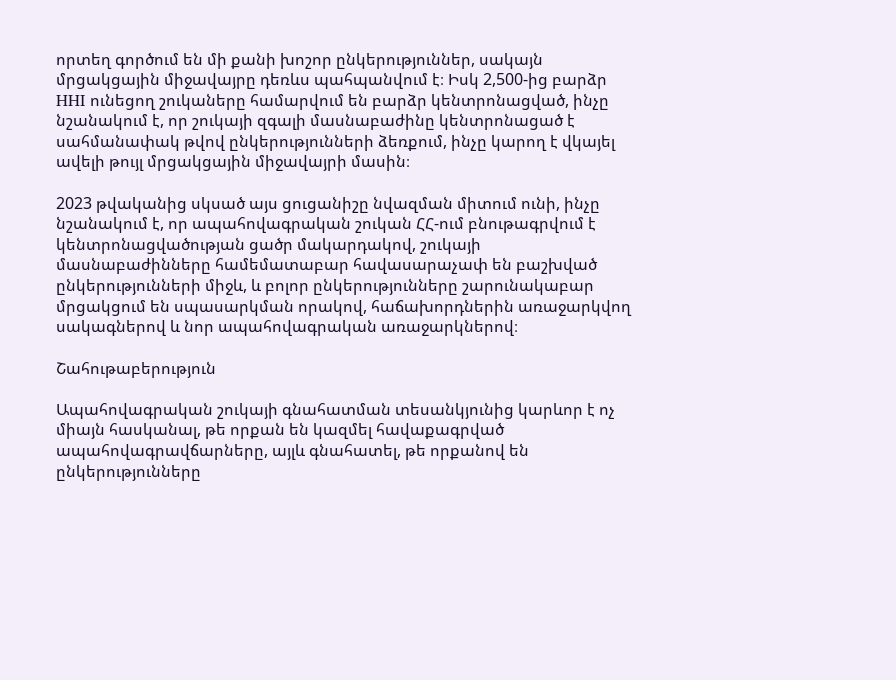որտեղ գործում են մի քանի խոշոր ընկերություններ, սակայն մրցակցային միջավայրը դեռևս պահպանվում է։ Իսկ 2,500-ից բարձր HHI ունեցող շուկաները համարվում են բարձր կենտրոնացված, ինչը նշանակում է, որ շուկայի զգալի մասնաբաժինը կենտրոնացած է սահմանափակ թվով ընկերությունների ձեռքում, ինչը կարող է վկայել ավելի թույլ մրցակցային միջավայրի մասին։

2023 թվականից սկսած այս ցուցանիշը նվազման միտում ունի, ինչը նշանակում է, որ ապահովագրական շուկան ՀՀ-ում բնութագրվում է կենտրոնացվածության ցածր մակարդակով, շուկայի մասնաբաժինները համեմատաբար հավասարաչափ են բաշխված ընկերությունների միջև, և բոլոր ընկերությունները շարունակաբար մրցակցում են սպասարկման որակով, հաճախորդներին առաջարկվող սակագներով և նոր ապահովագրական առաջարկներով։

Շահութաբերություն

Ապահովագրական շուկայի գնահատման տեսանկյունից կարևոր է ոչ միայն հասկանալ, թե որքան են կազմել հավաքագրված ապահովագրավճարները, այլև գնահատել, թե որքանով են ընկերությունները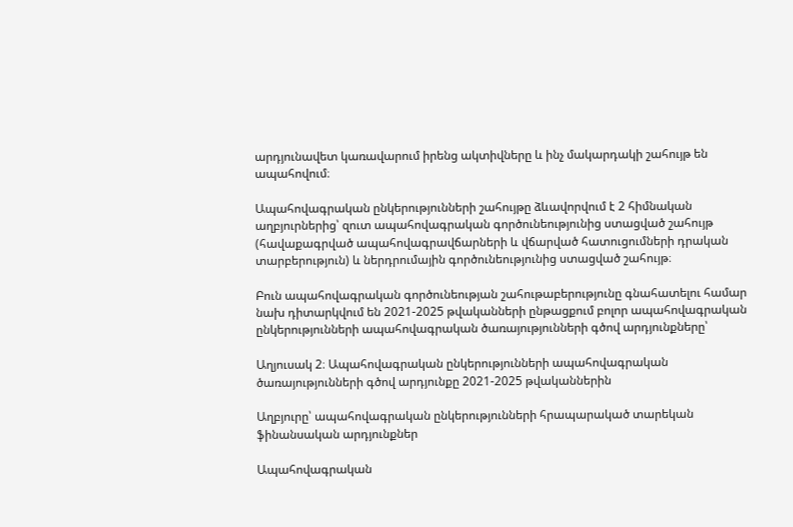արդյունավետ կառավարում իրենց ակտիվները և ինչ մակարդակի շահույթ են ապահովում։

Ապահովագրական ընկերությունների շահույթը ձևավորվում է 2 հիմնական աղբյուրներից՝ զուտ ապահովագրական գործունեությունից ստացված շահույթ (հավաքագրված ապահովագրավճարների և վճարված հատուցումների դրական տարբերություն) և ներդրումային գործունեությունից ստացված շահույթ։

Բուն ապահովագրական գործունեության շահութաբերությունը գնահատելու համար նախ դիտարկվում են 2021-2025 թվականների ընթացքում բոլոր ապահովագրական ընկերությունների ապահովագրական ծառայությունների գծով արդյունքները՝

Աղյուսակ 2։ Ապահովագրական ընկերությունների ապահովագրական ծառայությունների գծով արդյունքը 2021-2025 թվականներին

Աղբյուրը՝ ապահովագրական ընկերությունների հրապարակած տարեկան ֆինանսական արդյունքներ

Ապահովագրական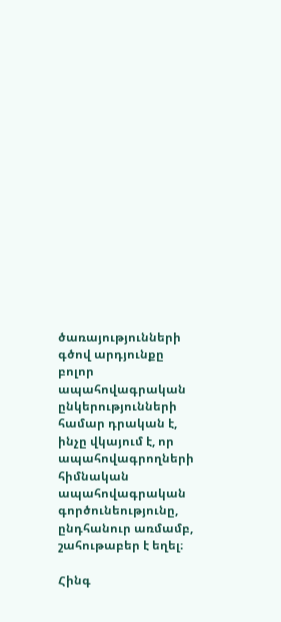ծառայությունների գծով արդյունքը բոլոր ապահովագրական ընկերությունների համար դրական է, ինչը վկայում է, որ ապահովագրողների հիմնական ապահովագրական գործունեությունը, ընդհանուր առմամբ, շահութաբեր է եղել։

Հինգ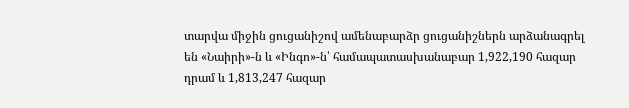տարվա միջին ցուցանիշով ամենաբարձր ցուցանիշներն արձանագրել են «Նաիրի»-ն և «Ինգո»-ն՝ համապատասխանաբար 1,922,190 հազար դրամ և 1,813,247 հազար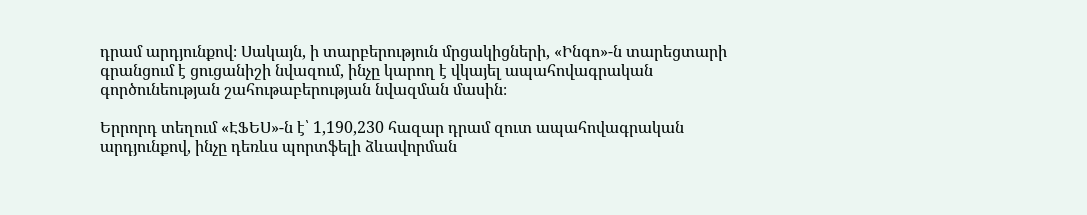դրամ արդյունքով։ Սակայն, ի տարբերություն մրցակիցների, «Ինգո»-ն տարեցտարի գրանցում է ցուցանիշի նվազում, ինչը կարող է վկայել ապահովագրական գործունեության շահութաբերության նվազման մասին։

Երրորդ տեղում «ԷՖԵՍ»-ն է՝ 1,190,230 հազար դրամ զուտ ապահովագրական արդյունքով, ինչը դեռևս պորտֆելի ձևավորման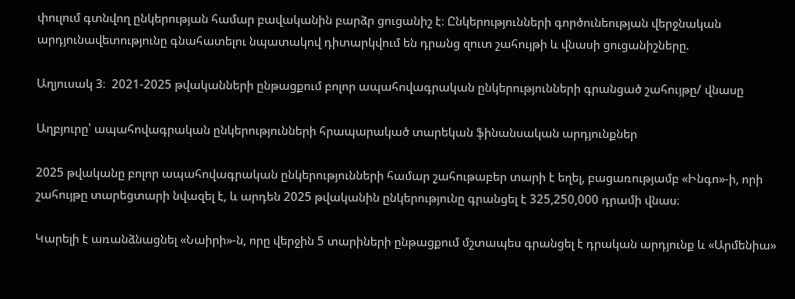փուլում գտնվող ընկերության համար բավականին բարձր ցուցանիշ է։ Ընկերությունների գործունեության վերջնական արդյունավետությունը գնահատելու նպատակով դիտարկվում են դրանց զուտ շահույթի և վնասի ցուցանիշները.

Աղյուսակ 3։  2021-2025 թվականների ընթացքում բոլոր ապահովագրական ընկերությունների գրանցած շահույթը/ վնասը

Աղբյուրը՝ ապահովագրական ընկերությունների հրապարակած տարեկան ֆինանսական արդյունքներ

2025 թվականը բոլոր ապահովագրական ընկերությունների համար շահութաբեր տարի է եղել, բացառությամբ «Ինգո»-ի, որի շահույթը տարեցտարի նվազել է, և արդեն 2025 թվականին ընկերությունը գրանցել է 325,250,000 դրամի վնաս։

Կարելի է առանձնացնել «Նաիրի»-ն, որը վերջին 5 տարիների ընթացքում մշտապես գրանցել է դրական արդյունք և «Արմենիա»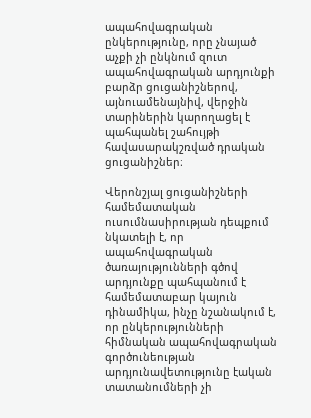ապահովագրական ընկերությունը, որը չնայած աչքի չի ընկնում զուտ ապահովագրական արդյունքի բարձր ցուցանիշներով, այնուամենայնիվ, վերջին տարիներին կարողացել է պահպանել շահույթի հավասարակշռված դրական ցուցանիշներ։

Վերոնշյալ ցուցանիշների համեմատական ուսումնասիրության դեպքում նկատելի է, որ ապահովագրական ծառայությունների գծով արդյունքը պահպանում է համեմատաբար կայուն դինամիկա, ինչը նշանակում է, որ ընկերությունների հիմնական ապահովագրական գործունեության արդյունավետությունը էական տատանումների չի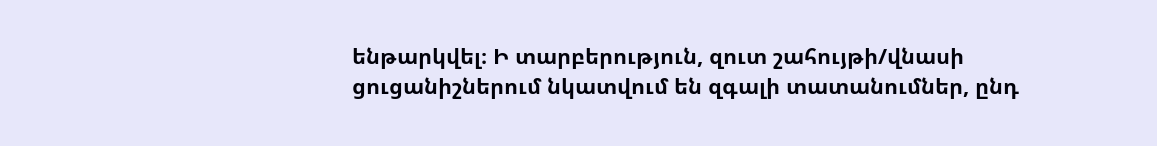ենթարկվել։ Ի տարբերություն, զուտ շահույթի/վնասի ցուցանիշներում նկատվում են զգալի տատանումներ, ընդ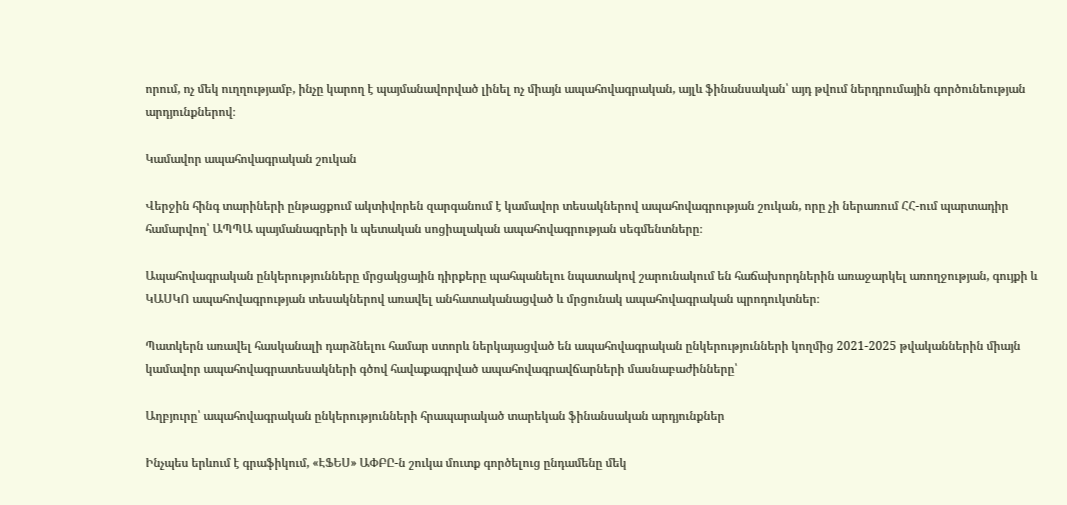որում, ոչ մեկ ուղղությամբ, ինչը կարող է պայմանավորված լինել ոչ միայն ապահովագրական, այլև ֆինանսական՝ այդ թվում ներդրումային գործունեության արդյունքներով։

Կամավոր ապահովագրական շուկան

Վերջին հինգ տարիների ընթացքում ակտիվորեն զարգանում է կամավոր տեսակներով ապահովագրության շուկան, որը չի ներառում ՀՀ-ում պարտադիր համարվող՝ ԱՊՊԱ պայմանագրերի և պետական սոցիալական ապահովագրության սեգմենտները։

Ապահովագրական ընկերությունները մրցակցային դիրքերը պահպանելու նպատակով շարունակում են հաճախորդներին առաջարկել առողջության, գույքի և ԿԱՍԿՈ ապահովագրության տեսակներով առավել անհատականացված և մրցունակ ապահովագրական պրոդուկտներ։

Պատկերն առավել հասկանալի դարձնելու համար ստորև ներկայացված են ապահովագրական ընկերությունների կողմից 2021-2025 թվականներին միայն կամավոր ապահովագրատեսակների գծով հավաքագրված ապահովագրավճարների մասնաբաժինները՝

Աղբյուրը՝ ապահովագրական ընկերությունների հրապարակած տարեկան ֆինանսական արդյունքներ

Ինչպես երևում է գրաֆիկում, «ԷՖԵՍ» ԱՓԲԸ-ն շուկա մուտք գործելուց ընդամենը մեկ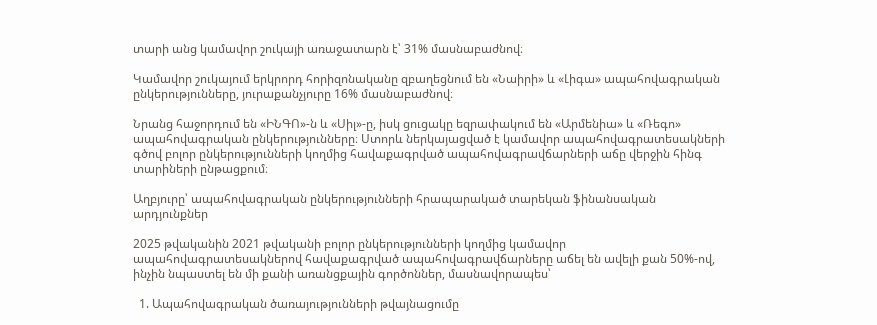տարի անց կամավոր շուկայի առաջատարն է՝ 31% մասնաբաժնով։

Կամավոր շուկայում երկրորդ հորիզոնականը զբաղեցնում են «Նաիրի» և «Լիգա» ապահովագրական ընկերությունները, յուրաքանչյուրը 16% մասնաբաժնով։

Նրանց հաջորդում են «ԻՆԳՈ»-ն և «Սիլ»-ը, իսկ ցուցակը եզրափակում են «Արմենիա» և «Ռեգո» ապահովագրական ընկերությունները։ Ստորև ներկայացված է կամավոր ապահովագրատեսակների գծով բոլոր ընկերությունների կողմից հավաքագրված ապահովագրավճարների աճը վերջին հինգ տարիների ընթացքում։

Աղբյուրը՝ ապահովագրական ընկերությունների հրապարակած տարեկան ֆինանսական արդյունքներ

2025 թվականին 2021 թվականի բոլոր ընկերությունների կողմից կամավոր ապահովագրատեսակներով հավաքագրված ապահովագրավճարները աճել են ավելի քան 50%-ով, ինչին նպաստել են մի քանի առանցքային գործոններ, մասնավորապես՝

  1. Ապահովագրական ծառայությունների թվայնացումը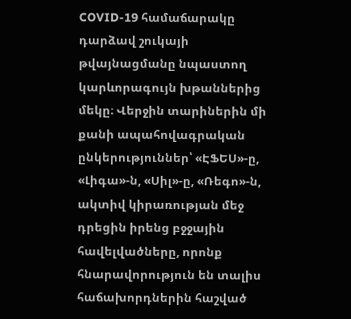COVID-19 համաճարակը դարձավ շուկայի թվայնացմանը նպաստող կարևորագույն խթաններից մեկը։ Վերջին տարիներին մի քանի ապահովագրական ընկերություններ՝ «ԷՖԵՍ»-ը, «Լիգա»-ն, «Սիլ»-ը, «Ռեգո»-ն, ակտիվ կիրառության մեջ դրեցին իրենց բջջային հավելվածները, որոնք հնարավորություն են տալիս հաճախորդներին հաշված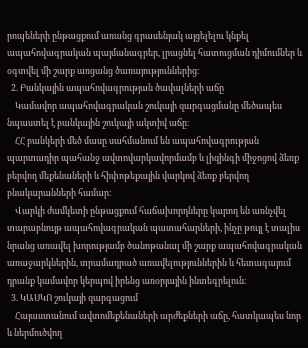րոպեների ընթացքում առանց գրասենյակ այցելելու կնքել ապահովագրական պայմանագրեր, լրացնել հատուցման դիմումներ և օգտվել մի շարք առցանց ծառայություններից։
  2. Բանկային ապահովագրության ծավալների աճը
    Կամավոր ապահովագրական շուկայի զարգացմանը մեծապես նպաստել է բանկային շուկայի ակտիվ աճը։
    ՀՀ բանկերի մեծ մասը սահմանում են ապահովագրության պարտադիր պահանջ ավտովարկավորմամբ և լիզինգի միջոցով ձեռք բերվող մեքենաների և հիփոթեքային վարկով ձեռք բերվող բնակարանների համար։
    Վարկի ժամկետի ընթացքում հաճախորդները կարող են առնչվել տարաբնույթ ապահովագրական պատահարների, ինչը թույլ է տալիս նրանց առավել խորությամբ ծանոթանալ մի շարք ապահովագրական առաջարկներին, տրամադրած առավելություններին և հետագայում դրանք կամավոր կերպով իրենց առօրյային ինտեգրելուն։
  3. ԿԱՍԿՈ շուկայի զարգացում
    Հայաստանում ավտոմեքենաների արժեքների աճը, հատկապես նոր և ներմուծվող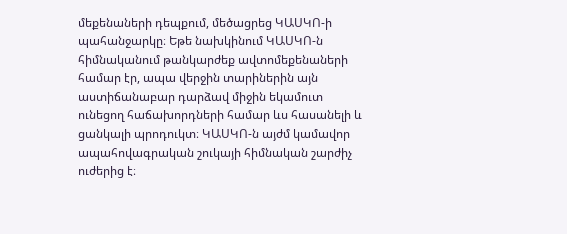մեքենաների դեպքում, մեծացրեց ԿԱՍԿՈ-ի պահանջարկը։ Եթե նախկինում ԿԱՍԿՈ-ն հիմնականում թանկարժեք ավտոմեքենաների համար էր, ապա վերջին տարիներին այն աստիճանաբար դարձավ միջին եկամուտ ունեցող հաճախորդների համար ևս հասանելի և ցանկալի պրոդուկտ։ ԿԱՍԿՈ-ն այժմ կամավոր ապահովագրական շուկայի հիմնական շարժիչ ուժերից է։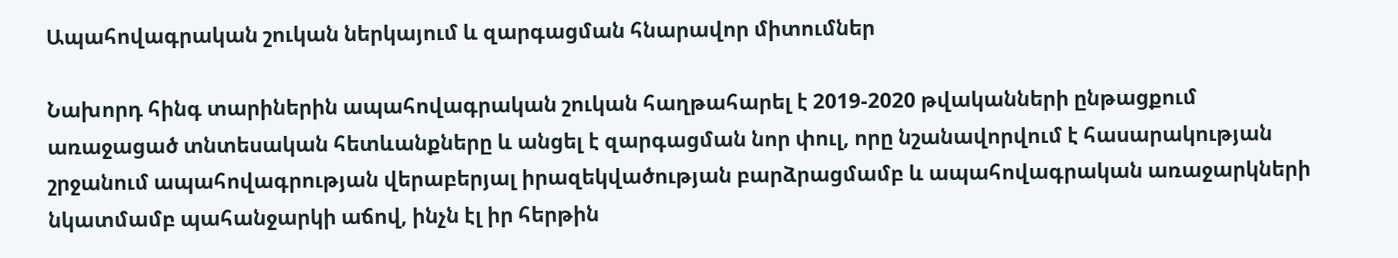Ապահովագրական շուկան ներկայում և զարգացման հնարավոր միտումներ

Նախորդ հինգ տարիներին ապահովագրական շուկան հաղթահարել է 2019-2020 թվականների ընթացքում առաջացած տնտեսական հետևանքները և անցել է զարգացման նոր փուլ, որը նշանավորվում է հասարակության շրջանում ապահովագրության վերաբերյալ իրազեկվածության բարձրացմամբ և ապահովագրական առաջարկների նկատմամբ պահանջարկի աճով, ինչն էլ իր հերթին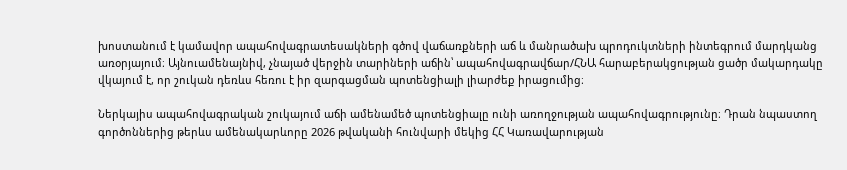խոստանում է կամավոր ապահովագրատեսակների գծով վաճառքների աճ և մանրածախ պրոդուկտների ինտեգրում մարդկանց առօրյայում։ Այնուամենայնիվ, չնայած վերջին տարիների աճին՝ ապահովագրավճար/ՀՆԱ հարաբերակցության ցածր մակարդակը վկայում է, որ շուկան դեռևս հեռու է իր զարգացման պոտենցիալի լիարժեք իրացումից։

Ներկայիս ապահովագրական շուկայում աճի ամենամեծ պոտենցիալը ունի առողջության ապահովագրությունը։ Դրան նպաստող գործոններից թերևս ամենակարևորը 2026 թվականի հունվարի մեկից ՀՀ Կառավարության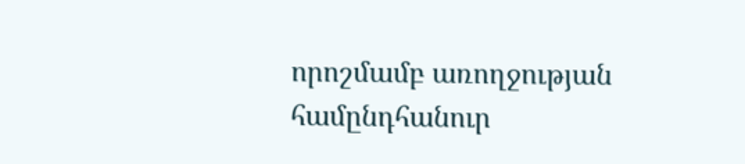որոշմամբ առողջության համընդհանուր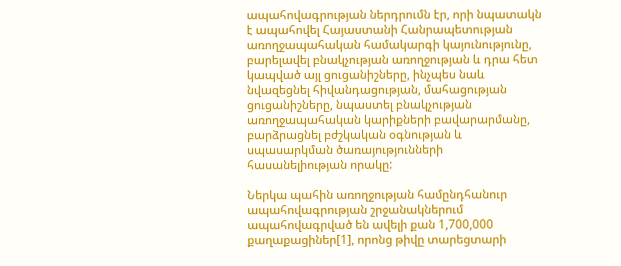ապահովագրության ներդրումն էր, որի նպատակն է ապահովել Հայաստանի Հանրապետության առողջապահական համակարգի կայունությունը, բարելավել բնակչության առողջության և դրա հետ կապված այլ ցուցանիշները, ինչպես նաև նվազեցնել հիվանդացության, մահացության ցուցանիշները, նպաստել բնակչության առողջապահական կարիքների բավարարմանը, բարձրացնել բժշկական օգնության և սպասարկման ծառայությունների հասանելիության որակը:

Ներկա պահին առողջության համընդհանուր ապահովագրության շրջանակներում ապահովագրված են ավելի քան 1,700,000 քաղաքացիներ[1], որոնց թիվը տարեցտարի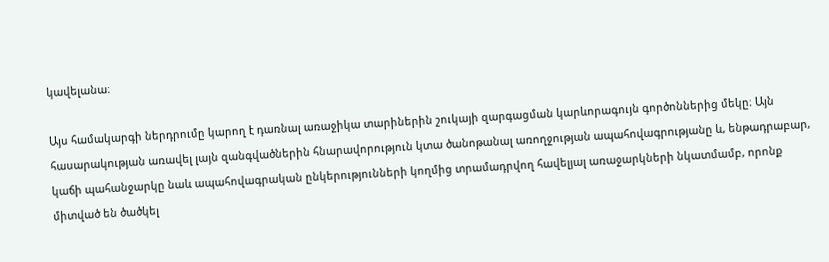կավելանա։

Այս համակարգի ներդրումը կարող է դառնալ առաջիկա տարիներին շուկայի զարգացման կարևորագույն գործոններից մեկը։ Այն հասարակության առավել լայն զանգվածներին հնարավորություն կտա ծանոթանալ առողջության ապահովագրությանը և, ենթադրաբար, կաճի պահանջարկը նաև ապահովագրական ընկերությունների կողմից տրամադրվող հավելյալ առաջարկների նկատմամբ, որոնք միտված են ծածկել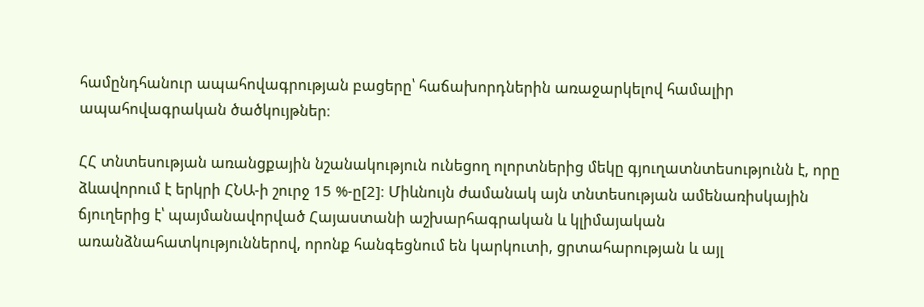համընդհանուր ապահովագրության բացերը՝ հաճախորդներին առաջարկելով համալիր ապահովագրական ծածկույթներ։

ՀՀ տնտեսության առանցքային նշանակություն ունեցող ոլորտներից մեկը գյուղատնտեսությունն է, որը ձևավորում է երկրի ՀՆԱ-ի շուրջ 15 %-ը[2]։ Միևնույն ժամանակ այն տնտեսության ամենառիսկային ճյուղերից է՝ պայմանավորված Հայաստանի աշխարհագրական և կլիմայական առանձնահատկություններով, որոնք հանգեցնում են կարկուտի, ցրտահարության և այլ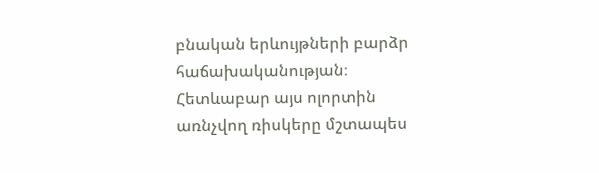բնական երևույթների բարձր հաճախականության։ Հետևաբար այս ոլորտին առնչվող ռիսկերը մշտապես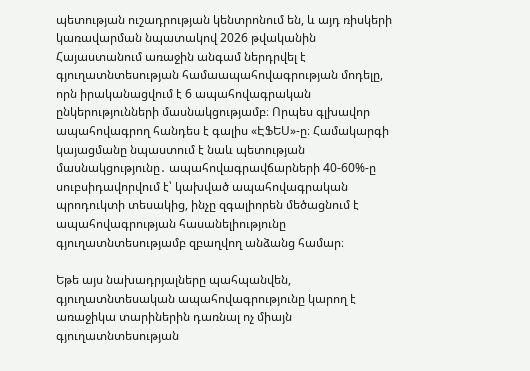պետության ուշադրության կենտրոնում են, և այդ ռիսկերի կառավարման նպատակով 2026 թվականին Հայաստանում առաջին անգամ ներդրվել է գյուղատնտեսության համաապահովագրության մոդելը, որն իրականացվում է 6 ապահովագրական ընկերությունների մասնակցությամբ։ Որպես գլխավոր ապահովագրող հանդես է գալիս «ԷՖԵՍ»-ը։ Համակարգի կայացմանը նպաստում է նաև պետության մասնակցությունը․ ապահովագրավճարների 40-60%-ը սուբսիդավորվում է՝ կախված ապահովագրական պրոդուկտի տեսակից, ինչը զգալիորեն մեծացնում է ապահովագրության հասանելիությունը գյուղատնտեսությամբ զբաղվող անձանց համար։

Եթե այս նախադրյալները պահպանվեն, գյուղատնտեսական ապահովագրությունը կարող է առաջիկա տարիներին դառնալ ոչ միայն գյուղատնտեսության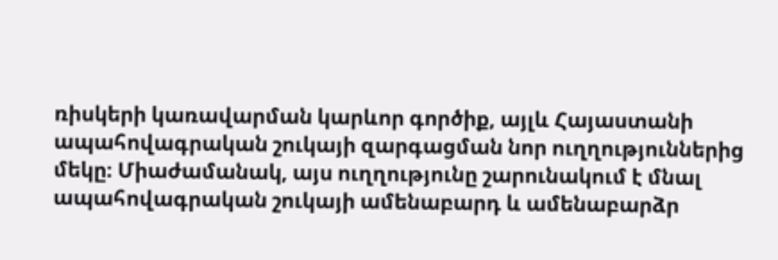ռիսկերի կառավարման կարևոր գործիք, այլև Հայաստանի ապահովագրական շուկայի զարգացման նոր ուղղություններից մեկը։ Միաժամանակ, այս ուղղությունը շարունակում է մնալ ապահովագրական շուկայի ամենաբարդ և ամենաբարձր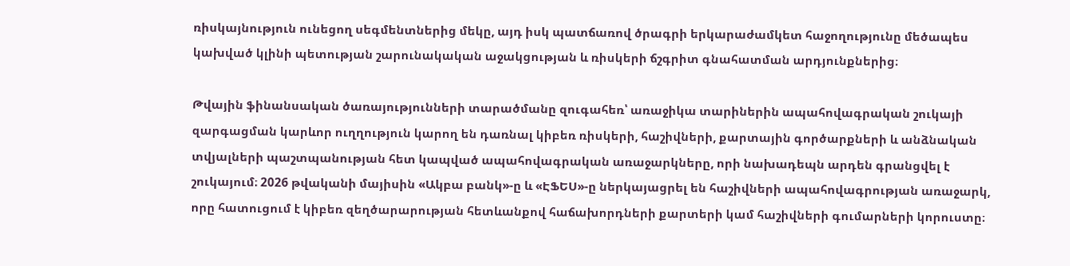ռիսկայնություն ունեցող սեգմենտներից մեկը, այդ իսկ պատճառով ծրագրի երկարաժամկետ հաջողությունը մեծապես կախված կլինի պետության շարունակական աջակցության և ռիսկերի ճշգրիտ գնահատման արդյունքներից։

Թվային ֆինանսական ծառայությունների տարածմանը զուգահեռ՝ առաջիկա տարիներին ապահովագրական շուկայի զարգացման կարևոր ուղղություն կարող են դառնալ կիբեռ ռիսկերի, հաշիվների, քարտային գործարքների և անձնական տվյալների պաշտպանության հետ կապված ապահովագրական առաջարկները, որի նախադեպն արդեն գրանցվել է շուկայում։ 2026 թվականի մայիսին «Ակբա բանկ»-ը և «ԷՖԵՍ»-ը ներկայացրել են հաշիվների ապահովագրության առաջարկ, որը հատուցում է կիբեռ զեղծարարության հետևանքով հաճախորդների քարտերի կամ հաշիվների գումարների կորուստը։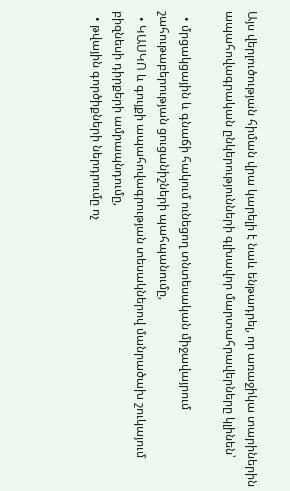Այս վերլուծության հիման վրա կարելի է նաև ենթադրել, որ առաջիկա տարիներին ապահովագրական ընկերությունների գլխավոր մարտահրավերները կլինեն՝

  • մրցակցային և գնաճի հակում ունեցող տնտեսական միջավայրում շահութաբերության ցուցանիշների պահպանումը,
  • ԿԱՍԿՈ և գույքի ապահովագրության տեսակներով մանրածախ շուկայում բիզնեսի դիրքերի ամրապնդումը,
  • թվային գործիքների ներդրումը ոչ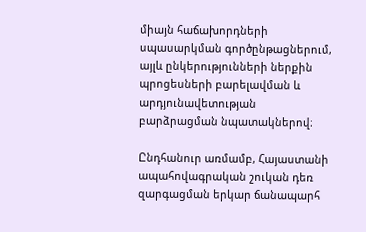միայն հաճախորդների սպասարկման գործընթացներում, այլև ընկերությունների ներքին պրոցեսների բարելավման և արդյունավետության բարձրացման նպատակներով։

Ընդհանուր առմամբ, Հայաստանի ապահովագրական շուկան դեռ զարգացման երկար ճանապարհ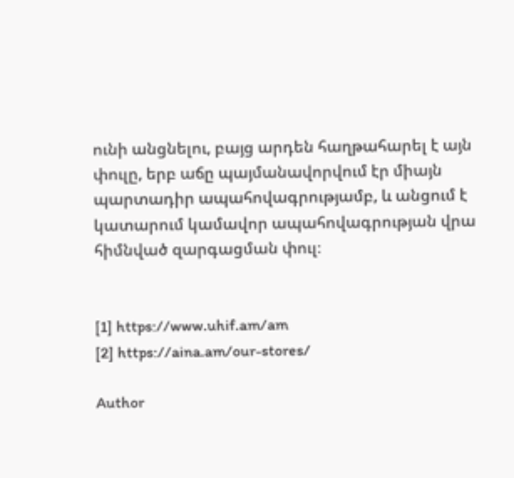ունի անցնելու, բայց արդեն հաղթահարել է այն փուլը, երբ աճը պայմանավորվում էր միայն պարտադիր ապահովագրությամբ, և անցում է կատարում կամավոր ապահովագրության վրա հիմնված զարգացման փուլ։


[1] https://www.uhif.am/am
[2] https://aina.am/our-stores/

Author